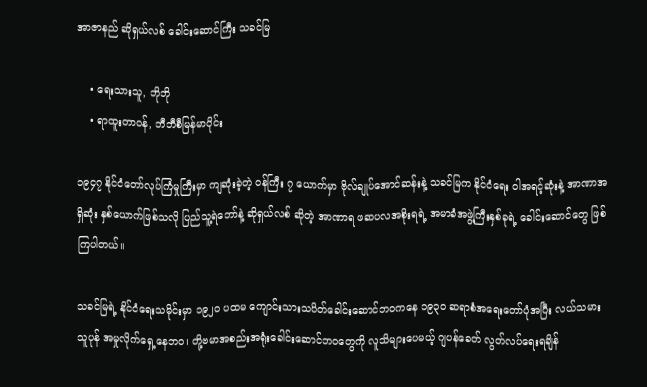အာဇာနည် ဆိုရှယ်လစ် ခေါင်းဆောင်ကြီး သခင်မြ

    • ရေးသားသူ, ဘိုဘို
    • ရာထူးတာဝန်, ဘီဘီစီမြန်မာပိုင်း

၁၉၄၇ နိုင်ငံတော်လုပ်ကြံမှုကြီးမှာ ကျဆုံးခဲ့တဲ့ ဝန်ကြီး ၇ ယောက်မှာ ဗိုလ်ချုပ်အောင်ဆန်းနဲ့ သခင်မြက နိုင်ငံရေး ဝါအရင့်ဆုံးနဲ့ အာဏာအရှိဆုံး နှစ်ယောက်ဖြစ်သလို ပြည်သူ့ရဲဘော်နဲ့ ဆိုရှယ်လစ် ဆိုတဲ့ အာဏာရ ဖဆပလအစိုးရရဲ့ အမာခံအဖွဲ့ကြီးနှစ်ခုရဲ့ ခေါင်းဆောင်တွေ ဖြစ်ကြပါတယ်။

သခင်မြရဲ့ နိုင်ငံရေးသမိုင်းမှာ ၁၉၂ဝ ပထမ ကျောင်းသားသပိတ်ခေါင်းဆောင်ဘဝကနေ ၁၉၃ဝ ဆရာစံအရေးတော်ပုံအပြီး လယ်သမားသူပုန် အမှုလိုက်ရှေ့နေဘဝ၊ တို့ဗမာအစည်းအရုံးခေါင်းဆောင်ဘဝတွေကို လူသိများပေမယ့် ဂျပန်ခေတ် လွတ်လပ်ရေးရချိန်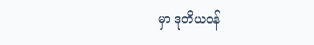မှာ ဒုတိယဝန်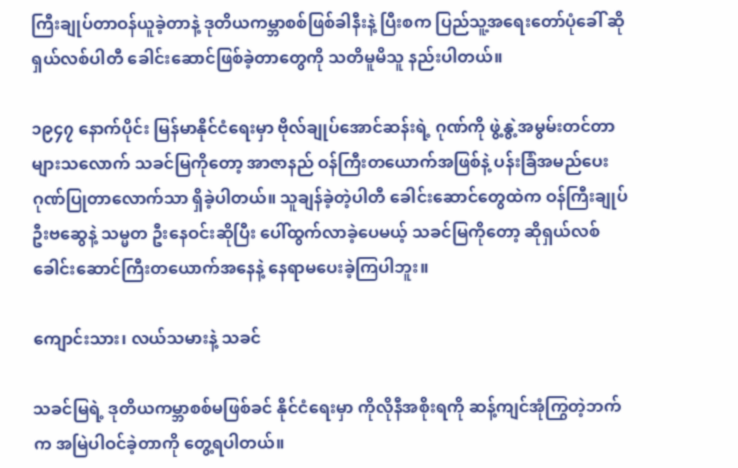ကြီးချုပ်တာဝန်ယူခဲ့တာနဲ့ ဒုတိယကမ္ဘာစစ်ဖြစ်ခါနီးနဲ့ ပြီးစက ပြည်သူ့အရေးတော်ပုံခေါ် ဆိုရှယ်လစ်ပါတီ ခေါင်းဆောင်ဖြစ်ခဲ့တာတွေကို သတိမူမိသူ နည်းပါတယ်။

၁၉၄၇ နောက်ပိုင်း မြန်မာနိုင်ငံရေးမှာ ဗိုလ်ချုပ်အောင်ဆန်းရဲ့ ဂုဏ်ကို ဖွဲ့နွဲ့အမွမ်းတင်တာ များသလောက် သခင်မြကိုတော့ အာဇာနည် ဝန်ကြီးတယောက်အဖြစ်နဲ့ ပန်းခြံအမည်ပေး ဂုဏ်ပြုတာလောက်သာ ရှိခဲ့ပါတယ်။ သူချန်ခဲ့တဲ့ပါတီ ခေါင်းဆောင်တွေထဲက ဝန်ကြီးချုပ် ဦးဗဆွေနဲ့ သမ္မတ ဦးနေဝင်းဆိုပြီး ပေါ်ထွက်လာခဲ့ပေမယ့် သခင်မြကိုတော့ ဆိုရှယ်လစ်ခေါင်းဆောင်ကြီးတယောက်အနေနဲ့ နေရာမပေးခဲ့ကြပါဘူး။

ကျောင်းသား၊ လယ်သမားနဲ့ သခင်

သခင်မြရဲ့ ဒုတိယကမ္ဘာစစ်မဖြစ်ခင် နိုင်ငံရေးမှာ ကိုလိုနီအစိုးရကို ဆန့်ကျင်အုံကြွတဲ့ဘက်က အမြဲပါဝင်ခဲ့တာကို တွေ့ရပါတယ်။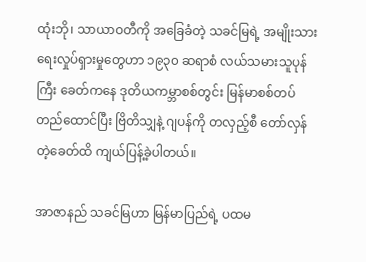ထုံးဘို၊ သာယာဝတီကို အခြေခံတဲ့ သခင်မြရဲ့ အမျိုးသားရေးလှုပ်ရှားမှုတွေဟာ ၁၉၃၀ ဆရာစံ လယ်သမားသူပုန်ကြီး ခေတ်ကနေ ဒုတိယကမ္ဘာစစ်တွင်း မြန်မာစစ်တပ်တည်ထောင်ပြီး ဗြိတိသျှနဲ့ ဂျပန်ကို တလှည့်စီ တော်လှန်တဲ့ခေတ်ထိ ကျယ်ပြန့်ခဲ့ပါတယ်။

အာဇာနည် သခင်မြဟာ မြန်မာပြည်ရဲ့ ပထမ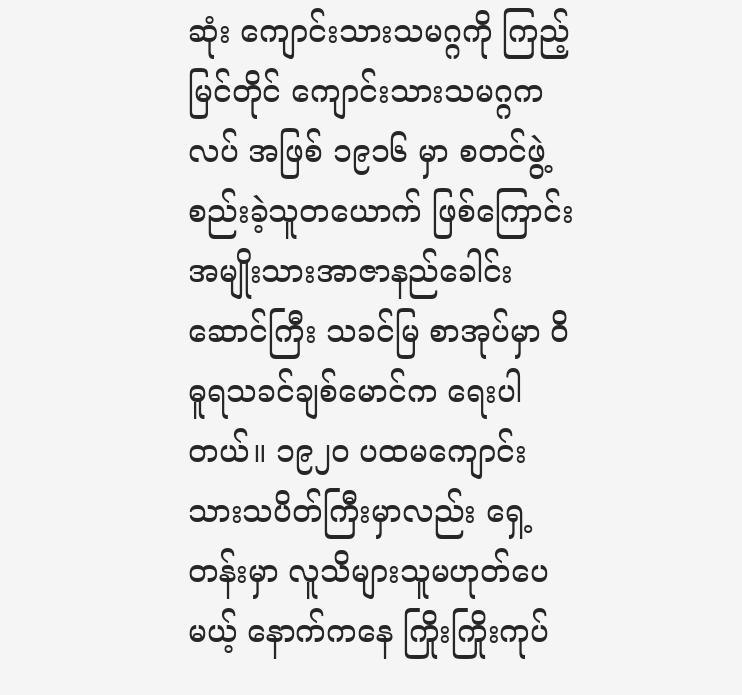ဆုံး ကျောင်းသားသမဂ္ဂကို ကြည့်မြင်တိုင် ကျောင်းသားသမဂ္ဂကလပ် အဖြစ် ၁၉၁၆ မှာ စတင်ဖွဲ့စည်းခဲ့သူတယောက် ဖြစ်ကြောင်း အမျိုးသားအာဇာနည်ခေါင်းဆောင်ကြီး သခင်မြ စာအုပ်မှာ ဝိဓူရသခင်ချစ်မောင်က ရေးပါတယ်။ ၁၉၂၀ ပထမကျောင်းသားသပိတ်ကြီးမှာလည်း ရှေ့တန်းမှာ လူသိများသူမဟုတ်ပေမယ့် နောက်ကနေ ကြိုးကြိုးကုပ်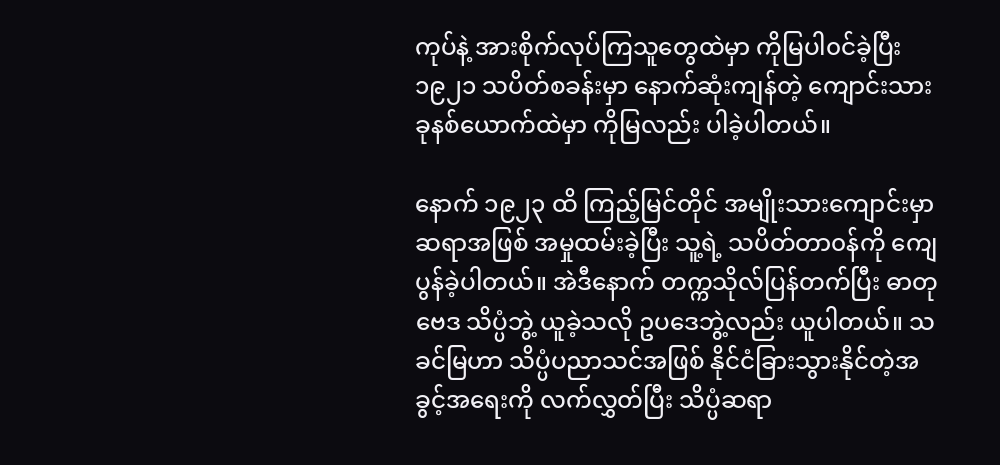ကုပ်နဲ့ အားစိုက်လုပ်ကြသူတွေထဲမှာ ကိုမြပါ၀င်ခဲ့ပြီး ၁၉၂၁ သပိတ်စခန်းမှာ နောက်ဆုံးကျန်တဲ့ ကျောင်းသား ခုနစ်ယောက်ထဲမှာ ကိုမြလည်း ပါခဲ့ပါတယ်။

နောက် ၁၉၂၃ ထိ ကြည့်မြင်တိုင် အမျိုးသားကျောင်းမှာ ဆရာအဖြစ် အမှုထမ်းခဲ့ပြီး သူ့ရဲ့ သပိတ်တာ၀န်ကို ကျေပွန်ခဲ့ပါတယ်။ အဲဒီနောက် တက္ကသိုလ်ပြန်တက်ပြီး ဓာတုဗေဒ သိပ္ပံဘွဲ့ ယူခဲ့သလို ဥပဒေဘွဲ့လည်း ယူပါတယ်။ သခင်မြဟာ သိပ္ပံပညာသင်အဖြစ် နိုင်ငံခြားသွားနိုင်တဲ့အခွင့်အရေးကို လက်လွှတ်ပြီး သိပ္ပံဆရာ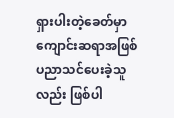ရှားပါးတဲ့ခေတ်မှာ ကျောင်းဆရာအဖြစ် ပညာသင်ပေးခဲ့သူလည်း ဖြစ်ပါ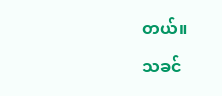တယ်။

သခင်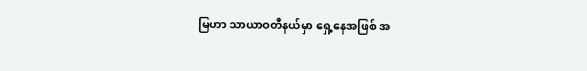မြဟာ သာယာဝတီနယ်မှာ ရှေ့နေအဖြစ် အ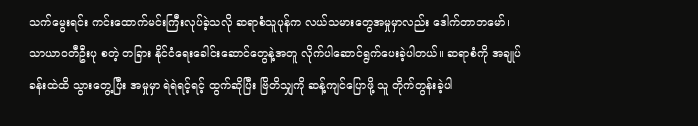သက်မွေးရင်း ကင်းထောက်မင်းကြီးလုပ်ခဲ့သလို ဆရာစံသူပုန်က လယ်သမားတွေအမှုမှာလည်း ဒေါက်တာဘမော်၊ သာယာဝတီဦးပု စတဲ့ တခြား နိုင်ငံရေးခေါင်းဆောင်တွေနဲ့အတူ လိုက်ပါဆောင်ရွက်ပေးခဲ့ပါတယ်။ ဆရာစံကို အချုပ်ခန်းထဲထိ သွားတွေ့ပြီး အမှုမှာ ရဲရဲရင့်ရင့် ထွက်ဆိုပြီး ဗြိတိသျှကို ဆန့်ကျင်ပြောဖို့ သူ တိုက်တွန်းခဲ့ပါ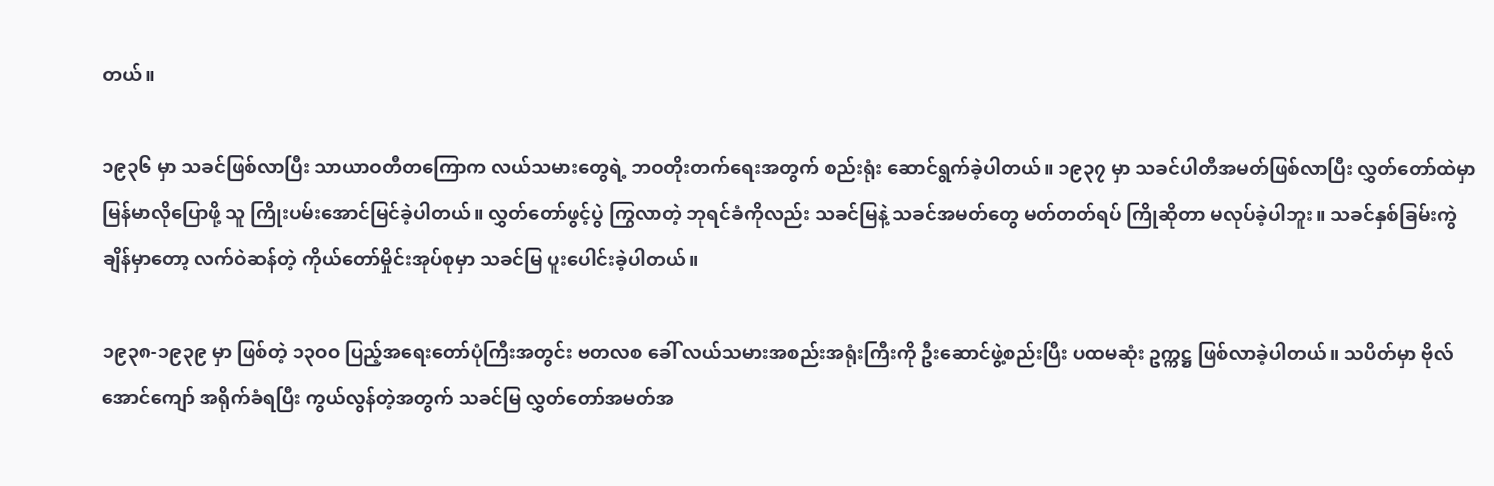တယ်။

၁၉၃၆ မှာ သခင်ဖြစ်လာပြီး သာယာဝတီတကြောက လယ်သမားတွေရဲ့ ဘဝတိုးတက်ရေးအတွက် စည်းရုံး ဆောင်ရွက်ခဲ့ပါတယ်။ ၁၉၃၇ မှာ သခင်ပါတီအမတ်ဖြစ်လာပြီး လွှတ်တော်ထဲမှာ မြန်မာလိုပြောဖို့ သူ ကြိုးပမ်းအောင်မြင်ခဲ့ပါတယ်။ လွှတ်တော်ဖွင့်ပွဲ ကြွလာတဲ့ ဘုရင်ခံကိုလည်း သခင်မြနဲ့ သခင်အမတ်တွေ မတ်တတ်ရပ် ကြိုဆိုတာ မလုပ်ခဲ့ပါဘူး။ သခင်နှစ်ခြမ်းကွဲချိန်မှာတော့ လက်ဝဲဆန်တဲ့ ကိုယ်တော်မှိုင်းအုပ်စုမှာ သခင်မြ ပူးပေါင်းခဲ့ပါတယ်။

၁၉၃၈-၁၉၃၉ မှာ ဖြစ်တဲ့ ၁၃ဝဝ ပြည့်အရေးတော်ပုံကြီးအတွင်း ဗတလစ ခေါ် လယ်သမားအစည်းအရုံးကြီးကို ဦးဆောင်ဖွဲ့စည်းပြီး ပထမဆုံး ဥက္ကဋ္ဌ ဖြစ်လာခဲ့ပါတယ်။ သပိတ်မှာ ဗိုလ်အောင်ကျော် အရိုက်ခံရပြီး ကွယ်လွန်တဲ့အတွက် သခင်မြ လွှတ်တော်အမတ်အ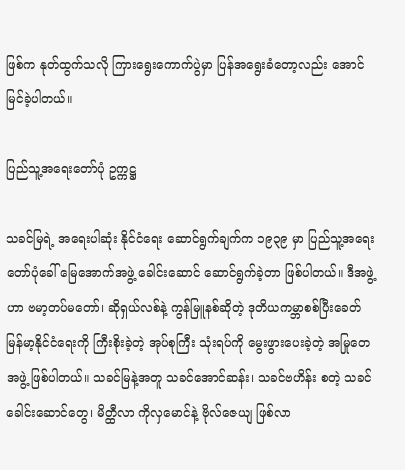ဖြစ်က နုတ်ထွက်သလို ကြားရွေးကောက်ပွဲမှာ ပြန်အရွေးခံတော့လည်း အောင်မြင်ခဲ့ပါတယ်။

ပြည်သူ့အရေးတော်ပုံ ဥက္ကဋ္ဌ

သခင်မြရဲ့ အရေးပါဆုံး နိုင်ငံရေး ဆောင်ရွက်ချက်က ၁၉၃၉ မှာ ပြည်သူ့အရေးတော်ပုံခေါ် မြေအောက်အဖွဲ့ ခေါင်းဆောင် ဆောင်ရွက်ခဲ့တာ ဖြစ်ပါတယ်။ ဒီအဖွဲ့ဟာ ဗမာ့တပ်မတော်၊ ဆိုရှယ်လစ်နဲ့ ကွန်မြူနစ်ဆိုတဲ့ ဒုတိယကမ္ဘာစစ်ပြီးခေတ် မြန်မာ့နိုင်ငံရေးကို ကြီးစိုးခဲ့တဲ့ အုပ်စုကြီး သုံးရပ်ကို မွေးဖွားပေးခဲ့တဲ့ အမြုတေ အဖွဲ့ ဖြစ်ပါတယ်။ သခင်မြနဲ့အတူ သခင်အောင်ဆန်း၊ သခင်ဗဟိန်း စတဲ့ သခင်ခေါင်းဆောင်တွေ၊ မိတ္ထီလာ ကိုလှမောင်နဲ့ ဗိုလ်ဇေယျ ဖြစ်လာ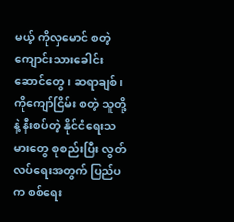မယ့် ကိုလှမောင် စတဲ့ ကျောင်းသားခေါင်းဆောင်တွေ၊ ဆရာချစ်၊ ကိုကျော်ငြိမ်း စတဲ့ သူတို့နဲ့ နီးစပ်တဲ့ နိုင်ငံရေးသမားတွေ စုစည်းပြီး လွတ်လပ်ရေးအတွက် ပြည်ပက စစ်ရေး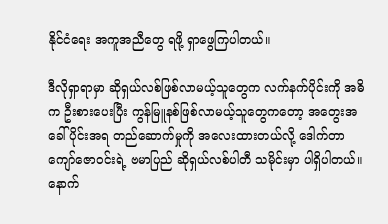နိုင်ငံရေး အကူအညီတွေ ရဖို့ ရှာဖွေကြပါတယ်။

ဒီလိုရှာရာမှာ ဆိုရှယ်လစ်ဖြစ်လာမယ့်သူတွေက လက်နက်ပိုင်းကို အဓိက ဦးစားပေးပြီး ကွန်မြူနစ်ဖြစ်လာမယ့်သူတွေကတော့ အတွေးအခေါ်ပိုင်းအရ တည်ဆောက်မှုကို အလေးထားတယ်လို့ ဒေါက်တာ ကျော်ဇောဝင်းရဲ့ ဗမာပြည် ဆိုရှယ်လစ်ပါတီ သမိုင်းမှာ ပါရှိပါတယ်။ နောက်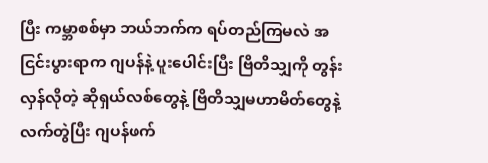ပြီး ကမ္ဘာစစ်မှာ ဘယ်ဘက်က ရပ်တည်ကြမလဲ အငြင်းပွားရာက ဂျပန်နဲ့ ပူးပေါင်းပြီး ဗြိတိသျှကို တွန်းလှန်လိုတဲ့ ဆိုရှယ်လစ်တွေနဲ့ ဗြိတိသျှမဟာမိတ်တွေနဲ့ လက်တွဲပြီး ဂျပန်ဖက်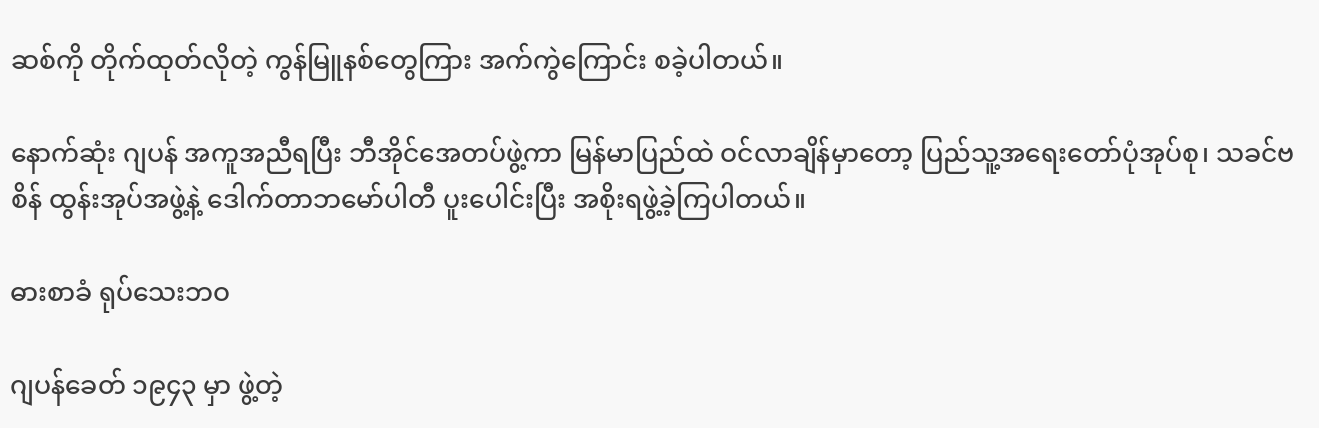ဆစ်ကို တိုက်ထုတ်လိုတဲ့ ကွန်မြူနစ်တွေကြား အက်ကွဲကြောင်း စခဲ့ပါတယ်။

နောက်ဆုံး ဂျပန် အကူအညီရပြီး ဘီအိုင်အေတပ်ဖွဲ့ကာ မြန်မာပြည်ထဲ ဝင်လာချိန်မှာတော့ ပြည်သူ့အရေးတော်ပုံအုပ်စု၊ သခင်ဗစိန် ထွန်းအုပ်အဖွဲ့နဲ့ ဒေါက်တာဘမော်ပါတီ ပူးပေါင်းပြီး အစိုးရဖွဲ့ခဲ့ကြပါတယ်။

ဓားစာခံ ရုပ်သေးဘဝ

ဂျပန်ခေတ် ၁၉၄၃ မှာ ဖွဲ့တဲ့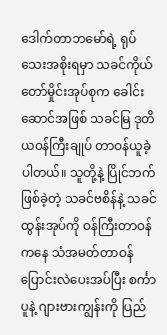ဒေါက်တာဘမော်ရဲ့ ရုပ်သေးအစိုးရမှာ သခင်ကိုယ်တော်မှိုင်းအုပ်စုက ခေါင်းဆောင်အဖြစ် သခင်မြ ဒုတိယ၀န်ကြီးချုပ် တာဝန်ယူခဲ့ပါတယ်။ သူတို့နဲ့ ပြိုင်ဘက်ဖြစ်ခဲ့တဲ့ သခင်ဗစိန်နဲ့ သခင်ထွန်းအုပ်ကို ဝန်ကြီးတာဝန်ကနေ သံအမတ်တာဝန်ပြောင်းလဲပေးအပ်ပြီး စင်္ကာပူနဲ့ ဂျားဗားကျွန်းကို ပြည်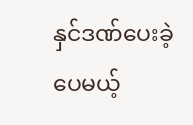နှင်ဒဏ်ပေးခဲ့ပေမယ့်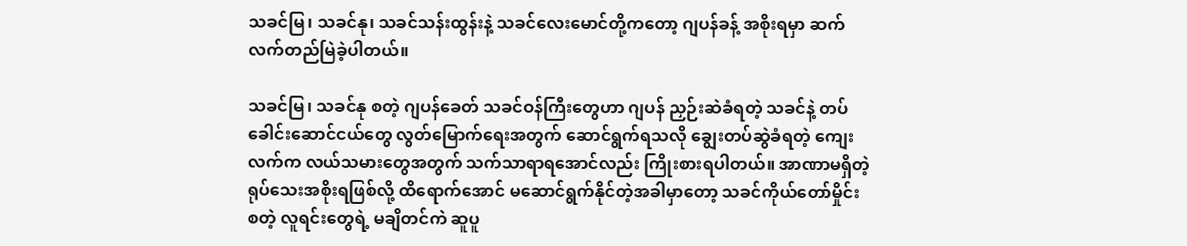သခင်မြ၊ သခင်နု၊ သခင်သန်းထွန်းနဲ့ သခင်လေးမောင်တို့ကတော့ ဂျပန်ခန့် အစိုးရမှာ ဆက်လက်တည်မြဲခဲ့ပါတယ်။

သခင်မြ၊ သခင်နု စတဲ့ ဂျပန်ခေတ် သခင်ဝန်ကြီးတွေဟာ ဂျပန် ညှဉ်းဆဲခံရတဲ့ သခင်နဲ့ တပ်ခေါင်းဆောင်ငယ်တွေ လွတ်မြောက်ရေးအတွက် ဆောင်ရွက်ရသလို ချွေးတပ်ဆွဲခံရတဲ့ ကျေးလက်က လယ်သမားတွေအတွက် သက်သာရာရအောင်လည်း ကြိုးစားရပါတယ်။ အာဏာမရှိတဲ့ ရုပ်သေးအစိုးရဖြစ်လို့ ထိရောက်အောင် မဆောင်ရွက်နိုင်တဲ့အခါမှာတော့ သခင်ကိုယ်တော်မှိုင်း စတဲ့ လူရင်းတွေရဲ့ မချိတင်ကဲ ဆူပူ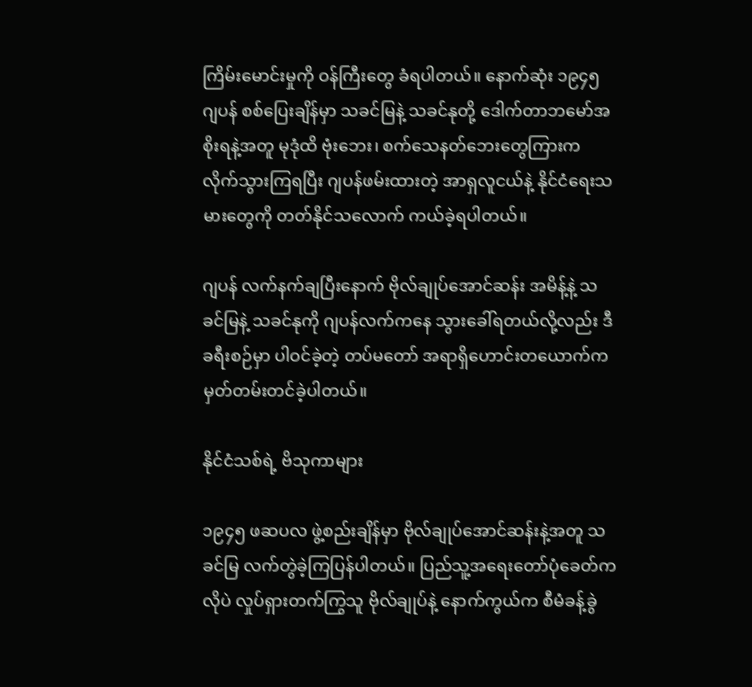ကြိမ်းမောင်းမှုကို ဝန်ကြီးတွေ ခံရပါတယ်။ နောက်ဆုံး ၁၉၄၅ ဂျပန် စစ်ပြေးချိန်မှာ သခင်မြနဲ့ သခင်နုတို့ ဒေါက်တာဘမော်အစိုးရနဲ့အတူ မုဒုံထိ ဗုံးဘေး၊ စက်သေနတ်ဘေးတွေကြားက လိုက်သွားကြရပြီး ဂျပန်ဖမ်းထားတဲ့ အာရှလူငယ်နဲ့ နိုင်ငံရေးသမားတွေကို တတ်နိုင်သလောက် ကယ်ခဲ့ရပါတယ်။

ဂျပန် လက်နက်ချပြီးနောက် ဗိုလ်ချုပ်အောင်ဆန်း အမိန့်နဲ့ သခင်မြနဲ့ သခင်နုကို ဂျပန်လက်ကနေ သွားခေါ်ရတယ်လို့လည်း ဒီခရီးစဉ်မှာ ပါဝင်ခဲ့တဲ့ တပ်မတော် အရာရှိဟောင်းတယောက်က မှတ်တမ်းတင်ခဲ့ပါတယ်။

နိုင်ငံသစ်ရဲ့ ဗိသုကာများ

၁၉၄၅ ဖဆပလ ဖွဲ့စည်းချိန်မှာ ဗိုလ်ချုပ်အောင်ဆန်းနဲ့အတူ သခင်မြ လက်တွဲခဲ့ကြပြန်ပါတယ်။ ပြည်သူ့အရေးတော်ပုံခေတ်ကလိုပဲ လှုပ်ရှားတက်ကြွသူ ဗိုလ်ချုပ်နဲ့ နောက်ကွယ်က စီမံခန့်ခွဲ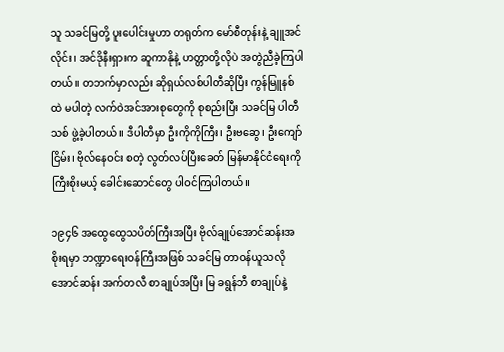သူ သခင်မြတို့ ပူးပေါင်းမှုဟာ တရုတ်က မော်စီတုန်းနဲ့ ချူအင်လိုင်း၊ အင်ဒိုနီးရှားက ဆူကာနိုနဲ့ ဟတ္တာတို့လိုပဲ အတွဲညီခဲ့ကြပါတယ်။ တဘက်မှာလည်း ဆိုရှယ်လစ်ပါတီဆိုပြီး ကွန်မြူနစ်ထဲ မပါတဲ့ လက်ဝဲအင်အားစုတွေကို စုစည်းပြီး သခင်မြ ပါတီသစ် ဖွဲ့ခဲ့ပါတယ်။ ဒီပါတီမှာ ဦးကိုကိုကြီး၊ ဦးဗဆွေ၊ ဦးကျော်ငြိမ်း၊ ဗိုလ်နေဝင်း စတဲ့ လွတ်လပ်ပြီးခေတ် မြန်မာနိုင်ငံရေးကို ကြီးစိုးမယ့် ခေါင်းဆောင်တွေ ပါဝင်ကြပါတယ်။

၁၉၄၆ အထွေထွေသပိတ်ကြီးအပြီး ဗိုလ်ချုပ်အောင်ဆန်းအစိုးရမှာ ဘဏ္ဍာရေးဝန်ကြီးအဖြစ် သခင်မြ တာဝန်ယူသလို အောင်ဆန်း အက်တလီ စာချုပ်အပြီး မြ ခရွန်ဘီ စာချုပ်နဲ့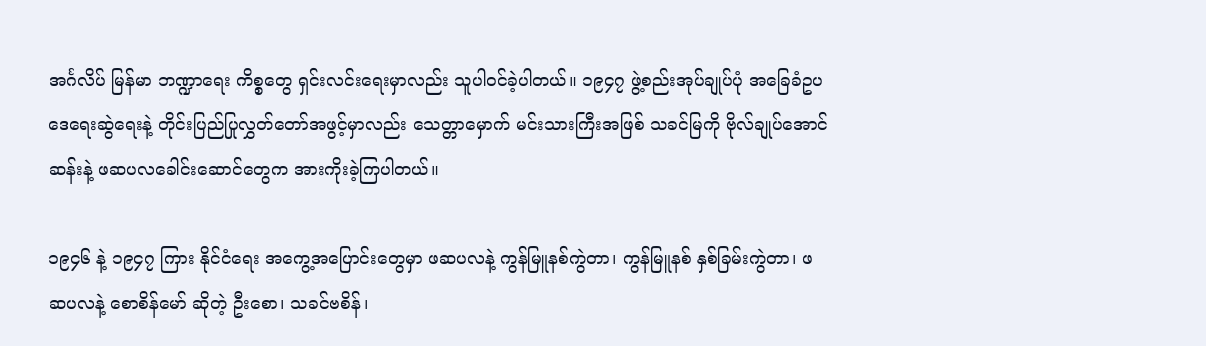အင်္ဂလိပ် မြန်မာ ဘဏ္ဍာရေး ကိစ္စတွေ ရှင်းလင်းရေးမှာလည်း သူပါဝင်ခဲ့ပါတယ်။ ၁၉၄၇ ဖွဲ့စည်းအုပ်ချုပ်ပုံ အခြေခံဥပဒေရေးဆွဲရေးနဲ့ တိုင်းပြည်ပြုလွှတ်တော်အဖွင့်မှာလည်း သေတ္တာမှောက် မင်းသားကြီးအဖြစ် သခင်မြကို ဗိုလ်ချုပ်အောင်ဆန်းနဲ့ ဖဆပလခေါင်းဆောင်တွေက အားကိုးခဲ့ကြပါတယ်။

၁၉၄၆ နဲ့ ၁၉၄၇ ကြား နိုင်ငံရေး အကွေ့အပြောင်းတွေမှာ ဖဆပလနဲ့ ကွန်မြူနစ်ကွဲတာ၊ ကွန်မြူနစ် နှစ်ခြမ်းကွဲတာ၊ ဖဆပလနဲ့ စောစိန်မော် ဆိုတဲ့ ဦးစော၊ သခင်ဗစိန်၊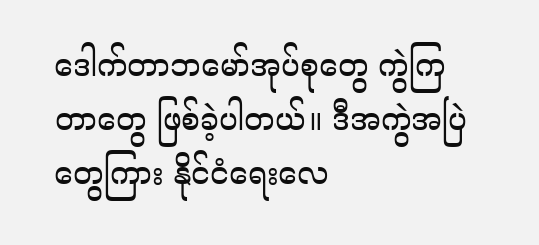ဒေါက်တာဘမော်အုပ်စုတွေ ကွဲကြတာတွေ ဖြစ်ခဲ့ပါတယ်။ ဒီအကွဲအပြဲတွေကြား နိုင်ငံရေးလေ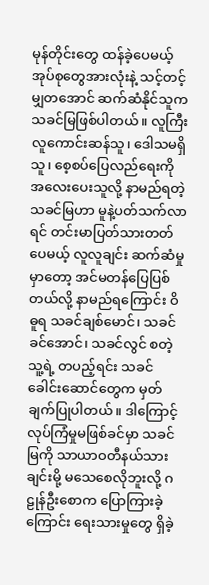မုန်တိုင်းတွေ ထန်ခဲ့ပေမယ့် အုပ်စုတွေအားလုံးနဲ့ သင့်တင့်မျှတအောင် ဆက်ဆံနိုင်သူက သခင်မြဖြစ်ပါတယ်။ လူကြီးလူကောင်းဆန်သူ၊ ဒေါသမရှိသူ၊ စေ့စပ်ပြေလည်ရေးကို အလေးပေးသူလို့ နာမည်ရတဲ့ သခင်မြဟာ မူနဲ့ပတ်သက်လာရင် တင်းမာပြတ်သားတတ်ပေမယ့် လူလူချင်း ဆက်ဆံမှုမှာတော့ အင်မတန်ပြေပြစ်တယ်လို့ နာမည်ရကြောင်း ဝိဓူရ သခင်ချစ်မောင်၊ သခင်ခင်အောင်၊ သခင်လွင် စတဲ့ သူ့ရဲ့ တပည့်ရင်း သခင်ခေါင်းဆောင်တွေက မှတ်ချက်ပြုပါတယ်။ ဒါကြောင့် လုပ်ကြံမှုမဖြစ်ခင်မှာ သခင်မြကို သာယာဝတီနယ်သားချင်းမို့ မသေစေလိုဘူးလို့ ဂဠုန်ဦးစောက ပြောကြားခဲ့ကြောင်း ရေးသားမှုတွေ ရှိခဲ့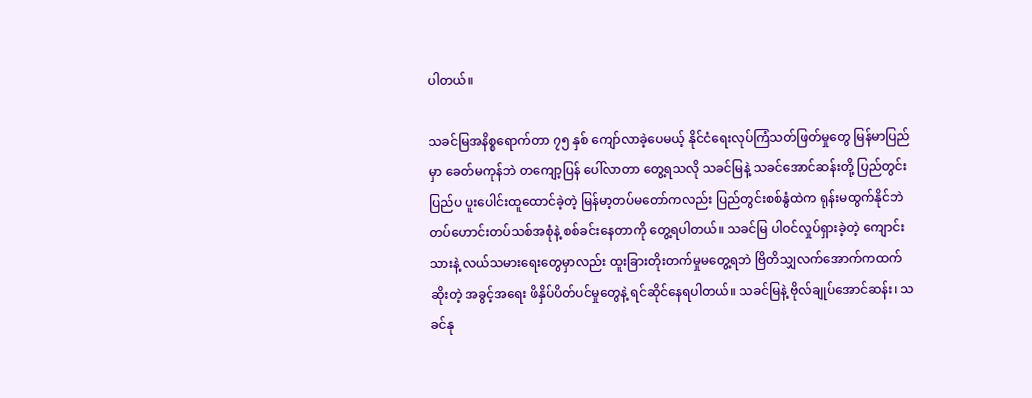ပါတယ်။

သခင်မြအနိစ္စရောက်တာ ၇၅ နှစ် ကျော်လာခဲ့ပေမယ့် နိုင်ငံရေးလုပ်ကြံသတ်ဖြတ်မှုတွေ မြန်မာပြည်မှာ ခေတ်မကုန်ဘဲ တကျော့ပြန် ပေါ်လာတာ တွေ့ရသလို သခင်မြနဲ့ သခင်အောင်ဆန်းတို့ ပြည်တွင်းပြည်ပ ပူးပေါင်းထူထောင်ခဲ့တဲ့ မြန်မာ့တပ်မတော်ကလည်း ပြည်တွင်းစစ်နွံထဲက ရုန်းမထွက်နိုင်ဘဲ တပ်ဟောင်းတပ်သစ်အစုံနဲ့ စစ်ခင်းနေတာကို တွေ့ရပါတယ်။ သခင်မြ ပါဝင်လှုပ်ရှားခဲ့တဲ့ ကျောင်းသားနဲ့ လယ်သမားရေးတွေမှာလည်း ထူးခြားတိုးတက်မှုမတွေ့ရဘဲ ဗြိတိသျှလက်အောက်ကထက်ဆိုးတဲ့ အခွင့်အရေး ဖိနှိပ်ပိတ်ပင်မှုတွေနဲ့ ရင်ဆိုင်နေရပါတယ်။ သခင်မြနဲ့ ဗိုလ်ချုပ်အောင်ဆန်း၊ သခင်နု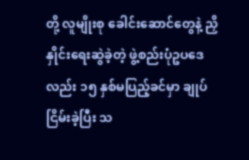တို့ လူမျိုးစု ခေါင်းဆောင်တွေနဲ့ ညှိနှိုင်းရေးဆွဲခဲ့တဲ့ ဖွဲ့စည်းပုံဥပဒေလည်း ၁၅ နှစ်မပြည့်ခင်မှာ ချုပ်ငြိမ်းခဲ့ပြီး သ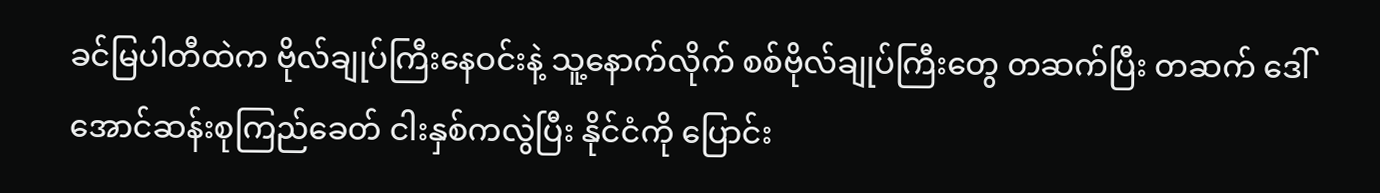ခင်မြပါတီထဲက ဗိုလ်ချုပ်ကြီးနေဝင်းနဲ့ သူ့နောက်လိုက် စစ်ဗိုလ်ချုပ်ကြီးတွေ တဆက်ပြီး တဆက် ဒေါ်အောင်ဆန်းစုကြည်ခေတ် ငါးနှစ်ကလွဲပြီး နိုင်ငံကို ပြောင်း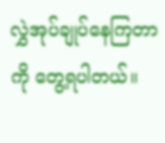လွှဲအုပ်ချုပ်နေကြတာကို တွေ့ရပါတယ်။